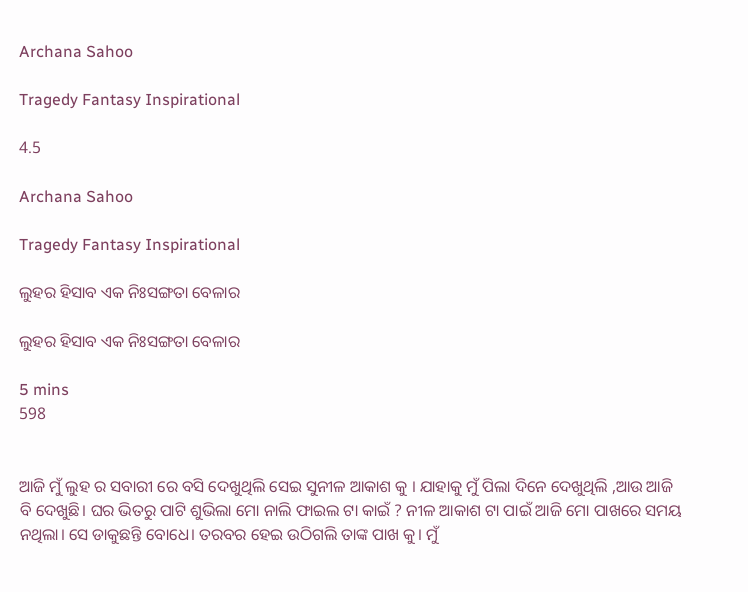Archana Sahoo

Tragedy Fantasy Inspirational

4.5

Archana Sahoo

Tragedy Fantasy Inspirational

ଲୁହର ହିସାବ ଏକ ନିଃସଙ୍ଗତା ବେଳାର

ଲୁହର ହିସାବ ଏକ ନିଃସଙ୍ଗତା ବେଳାର

5 mins
598


ଆଜି ମୁଁ ଲୁହ ର ସବାରୀ ରେ ବସି ଦେଖୁଥିଲି ସେଇ ସୁନୀଳ ଆକାଶ କୁ । ଯାହାକୁ ମୁଁ ପିଲା ଦିନେ ଦେଖୁଥିଲି ,ଆଉ ଆଜି ବି ଦେଖୁଛି। ଘର ଭିତରୁ ପାଟି ଶୁଭିଲା ମୋ ନାଲି ଫାଇଲ ଟା କାଇଁ ? ନୀଳ ଆକାଶ ଟା ପାଇଁ ଆଜି ମୋ ପାଖରେ ସମୟ ନଥିଲା। ସେ ଡାକୁଛନ୍ତି ବୋଧେ। ତରବର ହେଇ ଉଠିଗଲି ତାଙ୍କ ପାଖ କୁ। ମୁଁ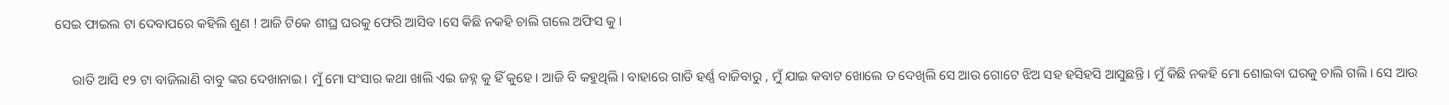ସେଇ ଫାଇଲ ଟା ଦେବାପରେ କହିଲି ଶୁଣ ! ଆଜି ଟିକେ ଶୀଘ୍ର ଘରକୁ ଫେରି ଆସିବ ।ସେ କିଛି ନକହି ଚାଲି ଗଲେ ଅଫିସ କୁ।

     ରାତି ଆସି ୧୨ ଟା ବାଜିଲାଣି ବାବୁ ଙ୍କର ଦେଖାନାଇ। ମୁଁ ମୋ ସଂସାର କଥା ଖାଲି ଏଇ ଜହ୍ନ କୁ ହିଁ କୁହେ। ଆଜି ବି କହୁଥିଲି। ବାହାରେ ଗାଡି ହର୍ଣ୍ଣ ବାଜିବାରୁ , ମୁଁ ଯାଇ କବାଟ ଖୋଲେ ତ ଦେଖିଲି ସେ ଆଉ ଗୋଟେ ଝିଅ ସହ ହସିହସି ଆସୁଛନ୍ତି । ମୁଁ କିଛି ନକହି ମୋ ଶୋଇବା ଘରକୁ ଚାଲି ଗଲି। ସେ ଆଉ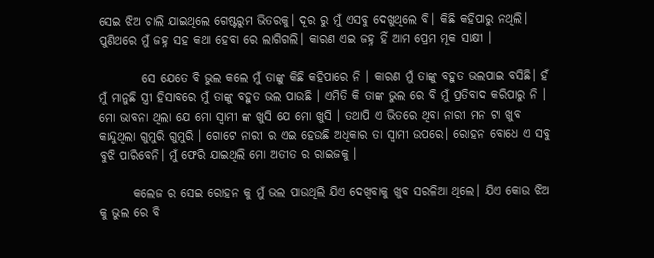ସେଇ ଝିଅ ଚାଲି ଯାଇଥିଲେ ଗେଷ୍ଟରୁମ ଭିତରକୁ। ଦୂର ରୁ ମୁଁ ଏସବୁ ଦେଖୁଥିଲେ ବି। କିଛି କହିପାରୁ ନଥିଲି। ପୁଣିଥରେ ମୁଁ ଜହ୍ନ ସହ କଥା ହେବା ରେ ଲାଗିଗଲି। କାରଣ ଏଇ ଜହ୍ନ ହିଁ ଆମ ପ୍ରେମ ମୂକ ସାକ୍ଷୀ ।

         ସେ ଯେତେ ବି ଭୁଲ କଲେ ମୁଁ ତାଙ୍କୁ କିଛି କହିପାରେ ନି । କାରଣ ମୁଁ ତାଙ୍କୁ ବହୁତ ଭଲପାଇ ବସିଛି। ହଁ ମୁଁ ମାନୁଛି ସ୍ତ୍ରୀ ହିସାବରେ ମୁଁ ତାଙ୍କୁ ବହୁତ ଭଲ ପାଉଛି । ଏମିତି କି ତାଙ୍କ ଭୁଲ ରେ ବି ମୁଁ ପ୍ରତିବାଦ କରିପାରୁ ନି । ମୋ ଭାବନା ଥିଲା ଯେ ମୋ ସ୍ବାମୀ ଙ୍କ ଖୁସି ଯେ ମୋ ଖୁସି । ତଥାପି ଏ ଭିତରେ ଥିବା ନାରୀ ମନ ଟା ଖୁବ କାନ୍ଦୁଥିଲା ଗୁମୁରି ଗୁମୁରି । ଗୋଟେ ନାରୀ ର ଏଇ ହେଉଛି ଅଧିକାର ତା ସ୍ବାମୀ ଉପରେ। ରୋହନ ବୋଧେ ଏ ସବୁ ବୁଝି ପାରିବେନି। ମୁଁ ଫେରି ଯାଇଥିଲି ମୋ ଅତୀତ ର ରାଇଜକୁ ।

       କଲେଜ ର ସେଇ ରୋହନ କୁ ମୁଁ ଭଲ ପାଉଥିଲି ଯିଏ ଦେଖିବାକୁ ଖୁବ ସରଳିଆ ଥିଲେ। ଯିଏ କୋଉ ଝିଅ କୁ ଭୁଲ ରେ ବି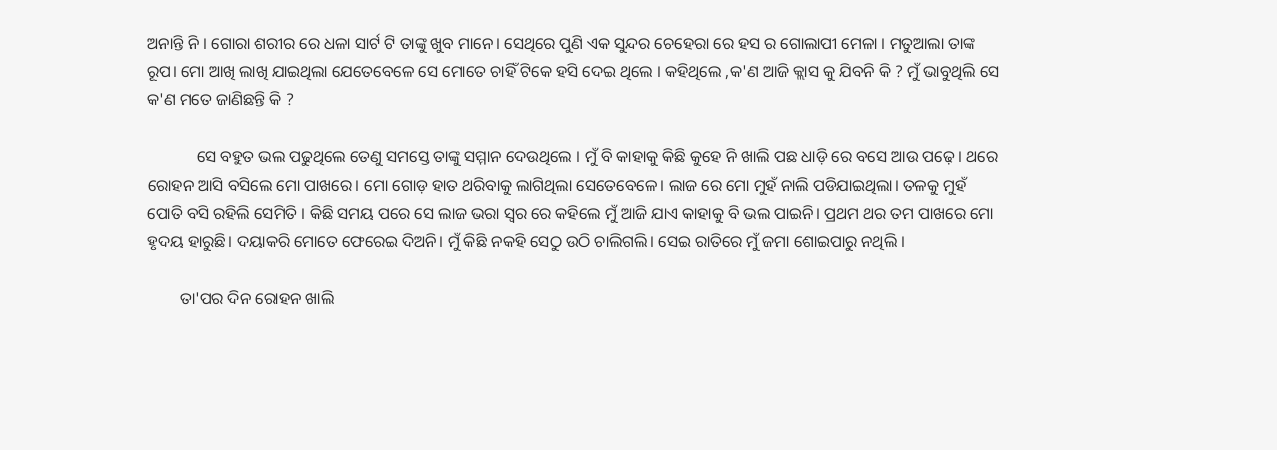ଅନାନ୍ତି ନି । ଗୋରା ଶରୀର ରେ ଧଳା ସାର୍ଟ ଟି ତାଙ୍କୁ ଖୁବ ମାନେ। ସେଥିରେ ପୁଣି ଏକ ସୁନ୍ଦର ଚେହେରା ରେ ହସ ର ଗୋଲାପୀ ମେଳା । ମତୁଆଲା ତାଙ୍କ ରୂପ। ମୋ ଆଖି ଲାଖି ଯାଇଥିଲା ଯେତେବେଳେ ସେ ମୋତେ ଚାହିଁ ଟିକେ ହସି ଦେଇ ଥିଲେ । କହିଥିଲେ ,କ'ଣ ଆଜି କ୍ଲାସ କୁ ଯିବନି କି ? ମୁଁ ଭାବୁଥିଲି ସେ କ'ଣ ମତେ ଜାଣିଛନ୍ତି କି ?

            ସେ ବହୁତ ଭଲ ପଢୁଥିଲେ ତେଣୁ ସମସ୍ତେ ତାଙ୍କୁ ସମ୍ମାନ ଦେଉଥିଲେ । ମୁଁ ବି କାହାକୁ କିଛି କୁହେ ନି ଖାଲି ପଛ ଧାଡ଼ି ରେ ବସେ ଆଉ ପଢ଼େ। ଥରେ ରୋହନ ଆସି ବସିଲେ ମୋ ପାଖରେ। ମୋ ଗୋଡ଼ ହାତ ଥରିବାକୁ ଲାଗିଥିଲା ସେତେବେଳେ। ଲାଜ ରେ ମୋ ମୁହଁ ନାଲି ପଡିଯାଇଥିଲା। ତଳକୁ ମୁହଁ ପୋତି ବସି ରହିଲି ସେମିତି । କିଛି ସମୟ ପରେ ସେ ଲାଜ ଭରା ସ୍ୱର ରେ କହିଲେ ମୁଁ ଆଜି ଯାଏ କାହାକୁ ବି ଭଲ ପାଇନି। ପ୍ରଥମ ଥର ତମ ପାଖରେ ମୋ ହୃଦୟ ହାରୁଛି। ଦୟାକରି ମୋତେ ଫେରେଇ ଦିଅନି। ମୁଁ କିଛି ନକହି ସେଠୁ ଉଠି ଚାଲିଗଲି। ସେଇ ରାତିରେ ମୁଁ ଜମା ଶୋଇପାରୁ ନଥିଲି ।

        ତା'ପର ଦିନ ରୋହନ ଖାଲି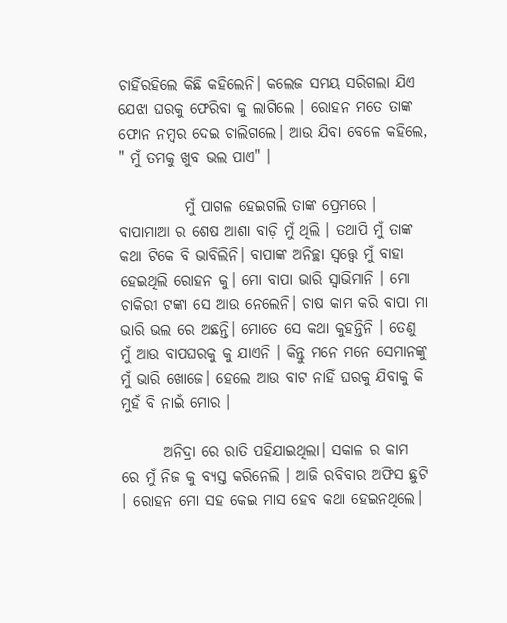ଚାହିଁରହିଲେ କିଛି କହିଲେନି। କଲେଜ ସମୟ ସରିଗଲା ଯିଏ ଯେଝା ଘରକୁ ଫେରିବା କୁ ଲାଗିଲେ । ରୋହନ ମତେ ତାଙ୍କ ଫୋନ ନମ୍ବର ଦେଇ ଚାଲିଗଲେ। ଆଉ ଯିବା ବେଳେ କହିଲେ,  " ମୁଁ ତମକୁ ଖୁବ ଭଲ ପାଏ" ।

           ମୁଁ ପାଗଳ ହେଇଗଲି ତାଙ୍କ ପ୍ରେମରେ । ବାପାମାଆ ର ଶେଷ ଆଶା ବାଡ଼ି ମୁଁ ଥିଲି । ତଥାପି ମୁଁ ତାଙ୍କ କଥା ଟିକେ ବି ଭାବିଲିନି। ବାପାଙ୍କ ଅନିଚ୍ଛା ସ୍ୱତ୍ତ୍ୱେ ମୁଁ ବାହା ହେଇଥିଲି ରୋହନ କୁ। ମୋ ବାପା ଭାରି ସ୍ୱାଭିମାନି । ମୋ ଚାକିରୀ ଟଙ୍କା ସେ ଆଉ ନେଲେନି। ଚାଷ କାମ କରି ବାପା ମା ଭାରି ଭଲ ରେ ଅଛନ୍ତି। ମୋତେ ସେ କଥା କୁହନ୍ତିନି । ତେଣୁ ମୁଁ ଆଉ ବାପଘରକୁ କୁ ଯାଏନି । କିନ୍ତୁ ମନେ ମନେ ସେମାନଙ୍କୁ ମୁଁ ଭାରି ଖୋଜେ। ହେଲେ ଆଉ ବାଟ ନାହିଁ ଘରକୁ ଯିବାକୁ କି ମୁହଁ ବି ନାଇଁ ମୋର ।

       ଅନିଦ୍ରା ରେ ରାତି ପହିଯାଇଥିଲା। ସକାଳ ର କାମ ରେ ମୁଁ ନିଜ କୁ ବ୍ୟସ୍ତ କରିନେଲି । ଆଜି ରବିବାର ଅଫିସ ଛୁଟି । ରୋହନ ମୋ ସହ କେଇ ମାସ ହେବ କଥା ହେଇନଥିଲେ।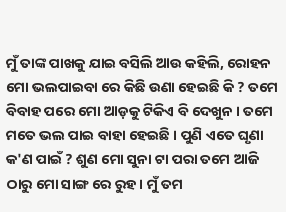ମୁଁ ତାଙ୍କ ପାଖକୁ ଯାଇ ବସିଲି ଆଉ କହିଲି, ରୋହନ ମୋ ଭଲପାଇବା ରେ କିଛି ଉଣା ହେଇଛି କି ? ତମେ ବିବାହ ପରେ ମୋ ଆଡ଼କୁ ଟିକିଏ ବି ଦେଖୁନ । ତମେ ମତେ ଭଲ ପାଇ ବାହା ହେଇଛି । ପୁଣି ଏତେ ଘୃଣା କ'ଣ ପାଇଁ ? ଶୁଣ ମୋ ସୁନା ଟା ପରା ତମେ ଆଜି ଠାରୁ ମୋ ସାଙ୍ଗ ରେ ରୁହ। ମୁଁ ତମ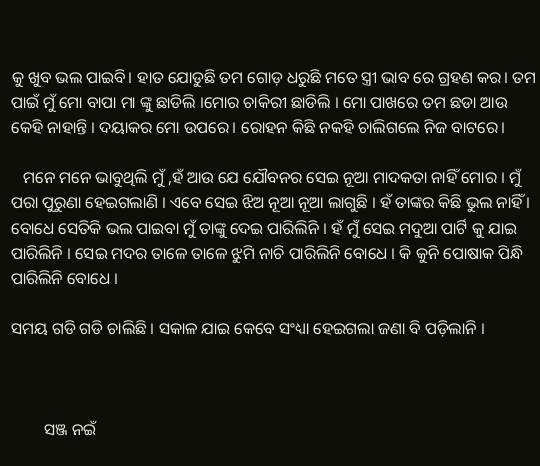କୁ ଖୁବ ଭଲ ପାଇବି। ହାତ ଯୋଡୁଛି ତମ ଗୋଡ଼ ଧରୁଛି ମତେ ସ୍ତ୍ରୀ ଭାବ ରେ ଗ୍ରହଣ କର। ତମ ପାଇଁ ମୁଁ ମୋ ବାପା ମା ଙ୍କୁ ଛାଡିଲି ।ମୋର ଚାକିରୀ ଛାଡିଲି । ମୋ ପାଖରେ ତମ ଛଡା ଆଉ କେହି ନାହାନ୍ତି । ଦୟାକର ମୋ ଉପରେ। ରୋହନ କିଛି ନକହି ଚାଲିଗଲେ ନିଜ ବାଟରେ।

   ମନେ ମନେ ଭାବୁଥିଲି ମୁଁ ,ହଁ ଆଉ ଯେ ଯୌବନର ସେଇ ନୂଆ ମାଦକତା ନାହିଁ ମୋର । ମୁଁ ପରା ପୁରୁଣା ହେଇଗଲାଣି । ଏବେ ସେଇ ଝିଅ ନୂଆ ନୂଆ ଲାଗୁଛି । ହଁ ତାଙ୍କର କିଛି ଭୁଲ ନାହିଁ । ବୋଧେ ସେତିକି ଭଲ ପାଇବା ମୁଁ ତାଙ୍କୁ ଦେଇ ପାରିଲିନି । ହଁ ମୁଁ ସେଇ ମଦୁଆ ପାର୍ଟି କୁ ଯାଇ ପାରିଲିନି । ସେଇ ମଦର ତାଳେ ତାଳେ ଝୁମି ନାଚି ପାରିଲିନି ବୋଧେ । କି କୁନି ପୋଷାକ ପିନ୍ଧି ପାରିଲିନି ବୋଧେ ।

ସମୟ ଗଡି ଗଡି ଚାଲିଛି । ସକାଳ ଯାଇ କେବେ ସଂଧ୍ୟା ହେଇଗଲା ଜଣା ବି ପଡ଼ିଲାନି ।



        ସଞ୍ଜ ନଇଁ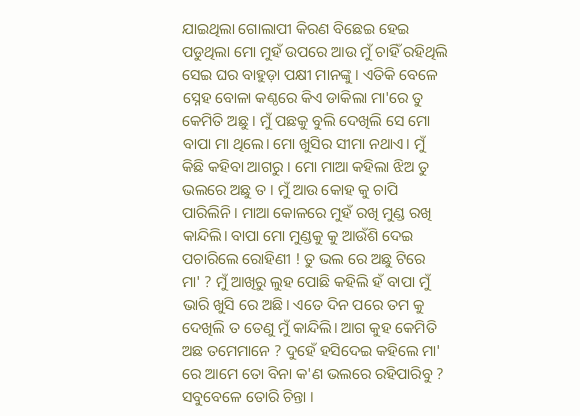ଯାଇଥିଲା ଗୋଲାପୀ କିରଣ ବିଛେଇ ହେଇ ପଡୁଥିଲା ମୋ ମୁହଁ ଉପରେ ଆଉ ମୁଁ ଚାହିଁ ରହିଥିଲି ସେଇ ଘର ବାହୁଡ଼ା ପକ୍ଷୀ ମାନଙ୍କୁ । ଏତିକି ବେଳେ ସ୍ନେହ ବୋଳା କଣ୍ଠରେ କିଏ ଡାକିଲା ମା'ରେ ତୁ କେମିତି ଅଛୁ । ମୁଁ ପଛକୁ ବୁଲି ଦେଖିଲି ସେ ମୋ ବାପା ମା ଥିଲେ। ମୋ ଖୁସିର ସୀମା ନଥାଏ। ମୁଁ କିଛି କହିବା ଆଗରୁ । ମୋ ମାଆ କହିଲା ଝିଅ ତୁ ଭଲରେ ଅଛୁ ତ । ମୁଁ ଆଉ କୋହ କୁ ଚାପି ପାରିଲିନି । ମାଆ କୋଳରେ ମୁହଁ ରଖି ମୁଣ୍ଡ ରଖି କାନ୍ଦିଲି। ବାପା ମୋ ମୁଣ୍ଡକୁ କୁ ଆଉଁଶି ଦେଇ ପଚାରିଲେ ରୋହିଣୀ ! ତୁ ଭଲ ରେ ଅଛୁ ଟିରେ ମା' ? ମୁଁ ଆଖିରୁ ଲୁହ ପୋଛି କହିଲି ହଁ ବାପା ମୁଁ ଭାରି ଖୁସି ରେ ଅଛି। ଏତେ ଦିନ ପରେ ତମ କୁ ଦେଖିଲି ତ ତେଣୁ ମୁଁ କାନ୍ଦିଲି। ଆଗ କୁହ କେମିତି ଅଛ ତମେମାନେ ? ଦୁହେଁ ହସିଦେଇ କହିଲେ ମା' ରେ ଆମେ ତୋ ବିନା କ'ଣ ଭଲରେ ରହିପାରିବୁ ? ସବୁବେଳେ ତୋରି ଚିନ୍ତା ।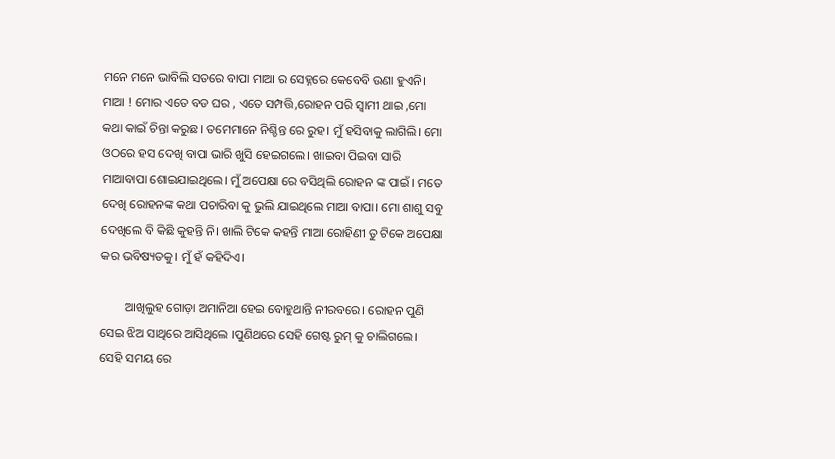ମନେ ମନେ ଭାବିଲି ସତରେ ବାପା ମାଆ ର ସେହ୍ନରେ କେବେବି ଉଣା ହୁଏନି। ମାଆ ! ମୋର ଏତେ ବଡ ଘର , ଏତେ ସମ୍ପତ୍ତି,ରୋହନ ପରି ସ୍ୱାମୀ ଥାଇ ,ମୋ କଥା କାଇଁ ଚିନ୍ତା କରୁଛ। ତମେମାନେ ନିଶ୍ଚିନ୍ତ ରେ ରୁହ। ମୁଁ ହସିବାକୁ ଲାଗିଲି। ମୋ ଓଠରେ ହସ ଦେଖି ବାପା ଭାରି ଖୁସି ହେଇଗଲେ। ଖାଇବା ପିଇବା ସାରି ମାଆବାପା ଶୋଇଯାଇଥିଲେ। ମୁଁ ଅପେକ୍ଷା ରେ ବସିଥିଲି ରୋହନ ଙ୍କ ପାଇଁ । ମତେ ଦେଖି ରୋହନଙ୍କ କଥା ପଚାରିବା କୁ ଭୁଲି ଯାଇଥିଲେ ମାଆ ବାପା। ମୋ ଶାଶୁ ସବୁ ଦେଖିଲେ ବି କିଛି କୁହନ୍ତି ନି। ଖାଲି ଟିକେ କହନ୍ତି ମାଆ ରୋହିଣୀ ତୁ ଟିକେ ଅପେକ୍ଷା କର ଭବିଷ୍ୟତକୁ। ମୁଁ ହଁ କହିଦିଏ।

        ଆଖିଲୁହ ଗୋଡ଼ା ଅମାନିଆ ହେଇ ବୋହୁଥାନ୍ତି ନୀରବରେ। ରୋହନ ପୁଣି ସେଇ ଝିଅ ସାଥିରେ ଆସିଥିଲେ ।ପୁଣିଥରେ ସେହି ଗେଷ୍ଟ ରୁମ୍ କୁ ଚାଲିଗଲେ। ସେହି ସମୟ ରେ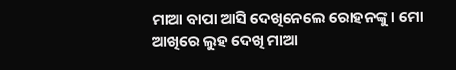ମାଆ ବାପା ଆସି ଦେଖିନେଲେ ରୋହନଙ୍କୁ। ମୋ ଆଖିରେ ଲୁହ ଦେଖି ମାଆ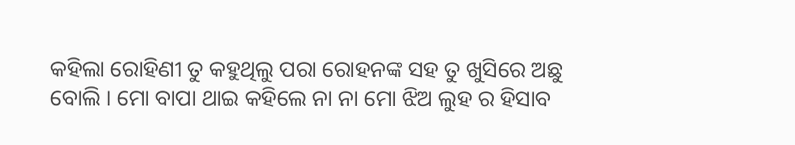କହିଲା ରୋହିଣୀ ତୁ କହୁଥିଲୁ ପରା ରୋହନଙ୍କ ସହ ତୁ ଖୁସିରେ ଅଛୁ ବୋଲି । ମୋ ବାପା ଥାଇ କହିଲେ ନା ନା ମୋ ଝିଅ ଲୁହ ର ହିସାବ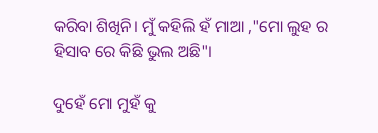କରିବା ଶିଖିନି। ମୁଁ କହିଲି ହଁ ମାଆ ,"ମୋ ଲୁହ ର ହିସାବ ରେ କିଛି ଭୁଲ ଅଛି"।

ଦୁହେଁ ମୋ ମୁହଁ କୁ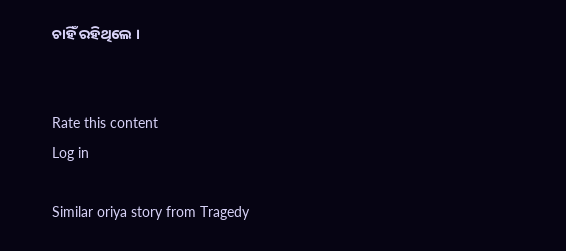ଚାହିଁ ରହିଥିଲେ ।


Rate this content
Log in

Similar oriya story from Tragedy